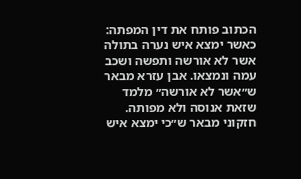הכתוב פותח את דין המפתה: כאשר ימצא איש נערה בתולה אשר לא אורשה ותפשה ושכב עמה ונמצאו. אבן עזרא מבאר ש״אשר לא אורשה״ מלמד שזאת אנוסה ולא מפותה. חזקוני מבאר ש״כי ימצא איש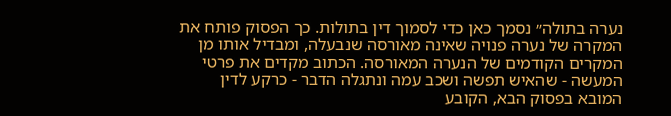נערה בתולה״ נסמך כאן כדי לסמוך דין בתולות. כך הפסוק פותח את המקרה של נערה פנויה שאינה מאורסה שנבעלה, ומבדיל אותו מן המקרים הקודמים של הנערה המאורסה. הכתוב מקדים את פרטי המעשה - שהאיש תפשה ושכב עמה ונתגלה הדבר - כרקע לדין המובא בפסוק הבא, הקובע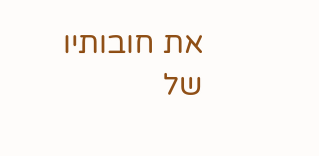את חובותיו של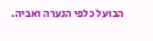הבועל כלפי הנערה ואביה.